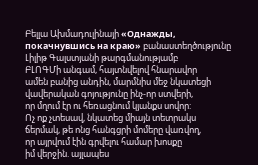Բելլա Ախմադուլինայի «Однажды, покачнувшись на краю» բանաստեղծությունը Լիլիթ Գալստյանի թարգմանությամբ
ԲԼՈԳՄի անգամ, հայտնվելով հնարավոր
ամեն բանից անդին, մարմնիս մեջ նկատեցի
վավերական գոյությունը ինչ-որ ստվերի,
որ մղում էր ու հեռացնում կյանքս սովոր:
Ոչ ոք չտեսավ, նկատեց միայն տետրակս
ճերմակ, թե ոնց հանգցրի մոմերը վառվող,
որ այրվում էին գրվելու համար խոսքը
իմ վերջին. այլապես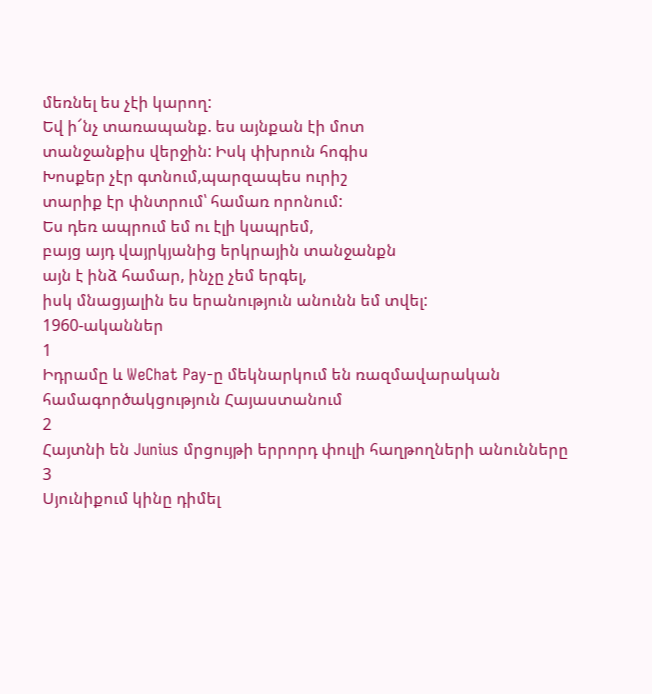մեռնել ես չէի կարող:
Եվ ի՜նչ տառապանք. ես այնքան էի մոտ
տանջանքիս վերջին: Իսկ փխրուն հոգիս
Խոսքեր չէր գտնում,պարզապես ուրիշ
տարիք էր փնտրում՝ համառ որոնում:
Ես դեռ ապրում եմ ու էլի կապրեմ,
բայց այդ վայրկյանից երկրային տանջանքն
այն է ինձ համար, ինչը չեմ երգել,
իսկ մնացյալին ես երանություն անունն եմ տվել:
1960-ականներ
1
Իդրամը և WeChat Pay-ը մեկնարկում են ռազմավարական համագործակցություն Հայաստանում
2
Հայտնի են Junius մրցույթի երրորդ փուլի հաղթողների անունները
3
Սյունիքում կինը դիմել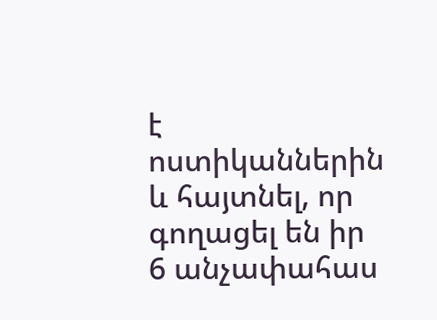է ոստիկաններին և հայտնել, որ գողացել են իր 6 անչափահաս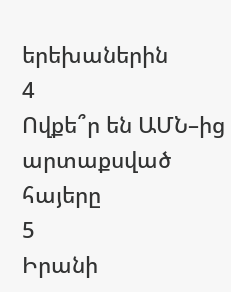երեխաներին
4
Ովքե՞ր են ԱՄՆ–ից արտաքսված հայերը
5
Իրանի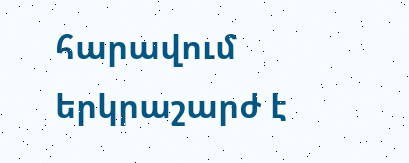հարավում երկրաշարժ է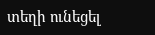տեղի ունեցել